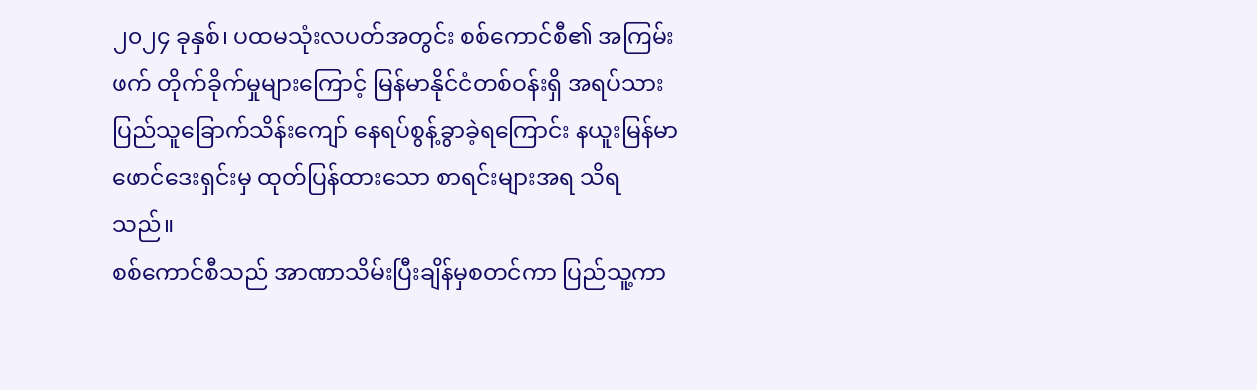၂၀၂၄ ခုနှစ်၊ ပထမသုံးလပတ်အတွင်း စစ်ကောင်စီ၏ အကြမ်းဖက် တိုက်ခိုက်မှုများကြောင့် မြန်မာနိုင်ငံတစ်ဝန်းရှိ အရပ်သားပြည်သူခြောက်သိန်းကျော် နေရပ်စွန့်ခွာခဲ့ရကြောင်း နယူးမြန်မာဖောင်ဒေးရှင်းမှ ထုတ်ပြန်ထားသော စာရင်းများအရ သိရသည်။
စစ်ကောင်စီသည် အာဏာသိမ်းပြီးချိန်မှစတင်ကာ ပြည်သူ့ကာ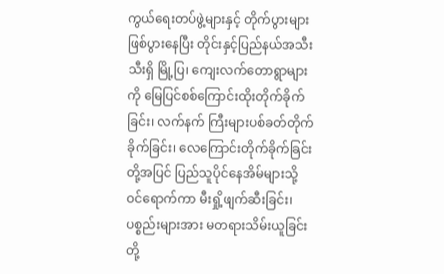ကွယ်ရေးတပ်ဖွဲ့များနှင့် တိုက်ပွားများဖြစ်ပွားနေပြီး တိုင်းနှင့်ပြည်နယ်အသီးသီးရှိ မြို့ပြ၊ ကျေးလက်တောရွာများကို မြေပြင်စစ်ကြောင်းထိုးတိုက်ခိုက်ခြင်း၊ လက်နက် ကြီးများပစ်ခတ်တိုက်ခိုက်ခြင်း၊ လေကြောင်းတိုက်ခိုက်ခြင်းတို့အပြင် ပြည်သူပိုင်နေအိမ်များသို့ ဝင်ရောက်ကာ မီးရှို့ဖျက်ဆီးခြင်း၊ ပစ္စည်းများအား မတရားသိမ်းယူခြင်းတို့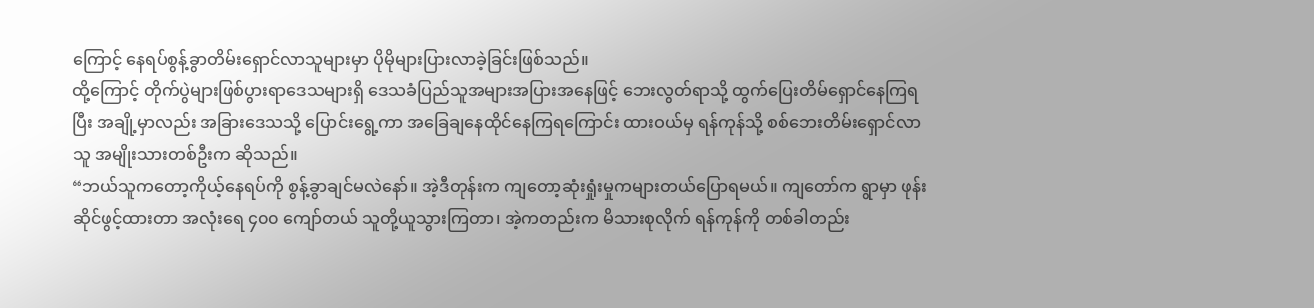ကြောင့် နေရပ်စွန့်ခွာတိမ်းရှောင်လာသူများမှာ ပိုမိုများပြားလာခဲ့ခြင်းဖြစ်သည်။
ထို့ကြောင့် တိုက်ပွဲများဖြစ်ပွားရာဒေသများရှိ ဒေသခံပြည်သူအများအပြားအနေဖြင့် ဘေးလွတ်ရာသို့ ထွက်ပြေးတိမ်ရှောင်နေကြရပြီး အချို့မှာလည်း အခြားဒေသသို့ ပြောင်းရွေ့ကာ အခြေချနေထိုင်နေကြရကြောင်း ထားဝယ်မှ ရန်ကုန်သို့ စစ်ဘေးတိမ်းရှောင်လာသူ အမျိုးသားတစ်ဦးက ဆိုသည်။
“ဘယ်သူကတော့ကိုယ့်နေရပ်ကို စွန့်ခွာချင်မလဲနော်။ အဲ့ဒီတုန်းက ကျတော့ဆုံးရှုံးမှုကများတယ်ပြောရမယ်။ ကျတော်က ရွာမှာ ဖုန်းဆိုင်ဖွင့်ထားတာ အလုံးရေ ၄၀၀ ကျော်တယ် သူတို့ယူသွားကြတာ၊ အဲ့ကတည်းက မိသားစုလိုက် ရန်ကုန်ကို တစ်ခါတည်း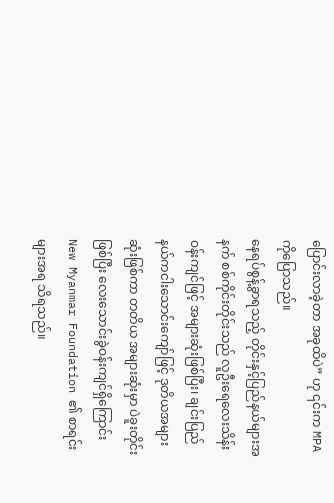ပြောင်းလာခဲ့တာ အခုထိပဲ” ဟု ၎င်းက MPA ကိုပြောသည်။
နေရပ်စွန့်ခွာရသည့် တိုင်းနှင့်ပြည်နယ်များအနက် စစ်ကိုင်းတိုင်းသည် လူဦးရေလေးသိန်းဝန်းကျင်ဖြင့် အများဆုံးဖြစ်ပြီး၊ ချင်းပြည်နယ်ကငါးသောင်းကျော်ဖြင့် ဒုတိယအများဆုံးဖြစ်ကာ တတိယ အများဆုံးမှာ ပဲခူးတိုင်းဖြစ်ပြီး လေးသောင်းခွဲဝန်းကျင်ရှိကြောင်း New Myanmar Foundation ၏ စာရင်းများအရ သိရသည်။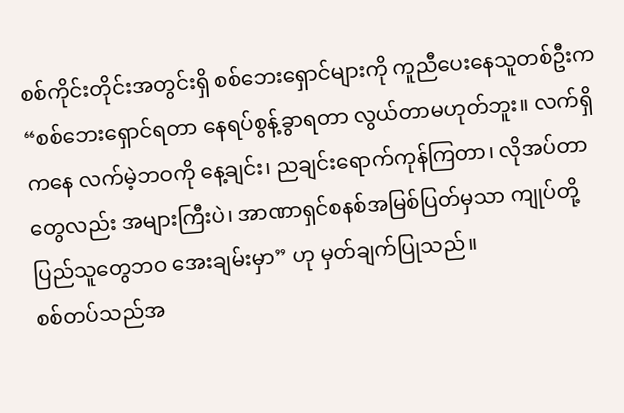စစ်ကိုင်းတိုင်းအတွင်းရှိ စစ်ဘေးရှောင်များကို ကူညီပေးနေသူတစ်ဦးက “စစ်ဘေးရှောင်ရတာ နေရပ်စွန့်ခွာရတာ လွယ်တာမဟုတ်ဘူး။ လက်ရှိကနေ လက်မဲ့ဘဝကို နေ့ချင်း၊ ညချင်းရောက်ကုန်ကြတာ၊ လိုအပ်တာတွေလည်း အများကြီးပဲ၊ အာဏာရှင်စနစ်အမြစ်ပြတ်မှသာ ကျုပ်တို့ပြည်သူတွေဘဝ အေးချမ်းမှာ” ဟု မှတ်ချက်ပြုသည်။
စစ်တပ်သည်အ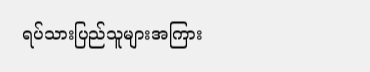ရပ်သားပြည်သူများအကြား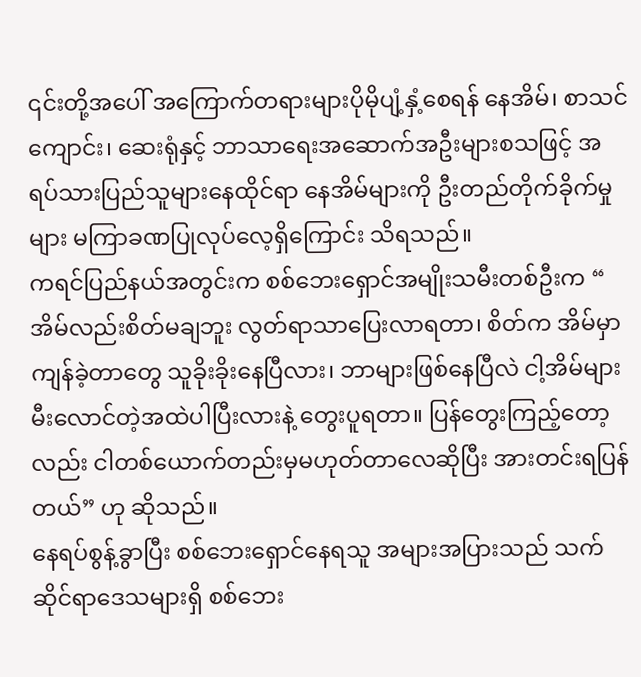၎င်းတို့အပေါ် အကြောက်တရားများပိုမိုပျံ့နှံ့စေရန် နေအိမ်၊ စာသင် ကျောင်း၊ ဆေးရုံနှင့် ဘာသာရေးအဆောက်အဦးများစသဖြင့် အရပ်သားပြည်သူများနေထိုင်ရာ နေအိမ်များကို ဦးတည်တိုက်ခိုက်မှုများ မကြာခဏပြုလုပ်လေ့ရှိကြောင်း သိရသည်။
ကရင်ပြည်နယ်အတွင်းက စစ်ဘေးရှောင်အမျိုးသမီးတစ်ဦးက “ အိမ်လည်းစိတ်မချဘူး လွတ်ရာသာပြေးလာရတာ၊ စိတ်က အိမ်မှာကျန်ခဲ့တာတွေ သူခိုးခိုးနေပြီလား၊ ဘာများဖြစ်နေပြီလဲ ငါ့အိမ်များမီးလောင်တဲ့အထဲပါပြီးလားနဲ့ တွေးပူရတာ။ ပြန်တွေးကြည့်တော့လည်း ငါတစ်ယောက်တည်းမှမဟုတ်တာလေဆိုပြီး အားတင်းရပြန်တယ်” ဟု ဆိုသည်။
နေရပ်စွန့်ခွာပြီး စစ်ဘေးရှောင်နေရသူ အများအပြားသည် သက်ဆိုင်ရာဒေသများရှိ စစ်ဘေး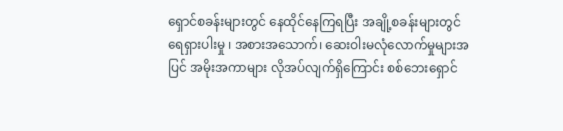ရှောင်စခန်းများတွင် နေထိုင်နေကြရပြီး အချို့စခန်းများတွင် ရေရှားပါးမှု ၊ အစားအသောက်၊ ဆေးဝါးမလုံလောက်မှုများအပြင် အမိုးအကာများ လိုအပ်လျက်ရှိကြောင်း စစ်ဘေးရှောင်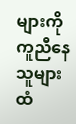များကို ကူညီနေသူများထံ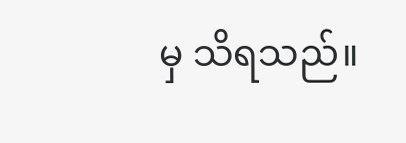မှ သိရသည်။